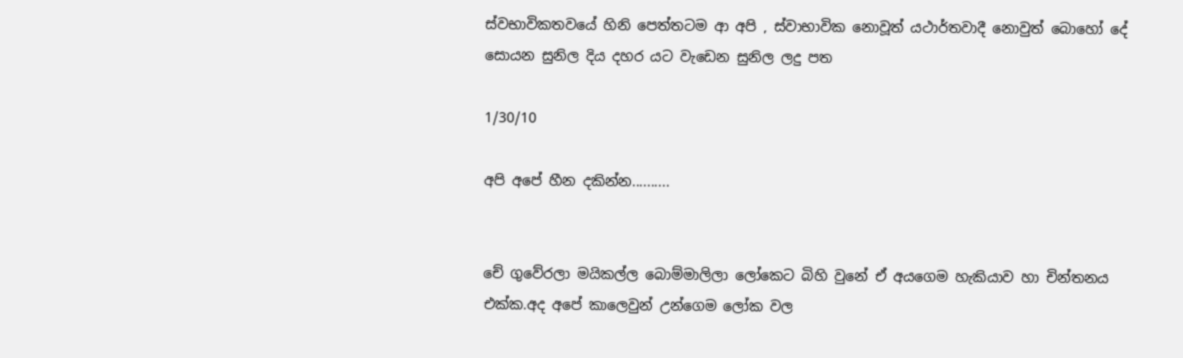ස්වභාවිකතවයේ හිනි පෙත්තටම ආ අපි , ස්වාභාවික නොවූත් යථාර්තවාදී නොවුත් බොහෝ දේ සොයන සුනිල දිය දහර යට වැඩෙන සුනිල ලදු පත

1/30/10

අපි අපේ හීන දකින්න..........


චේ ගුවේරලා මයිකල්ල බොම්මාලිලා ලෝකෙට බිහි වුනේ ඒ අයගෙම හැකියාව හා චින්තනය එක්ක.අද අපේ කාලෙවුන් උන්ගෙම ලෝක වල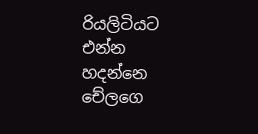රියලිටියට එන්න හදන්නෙ චේලගෙ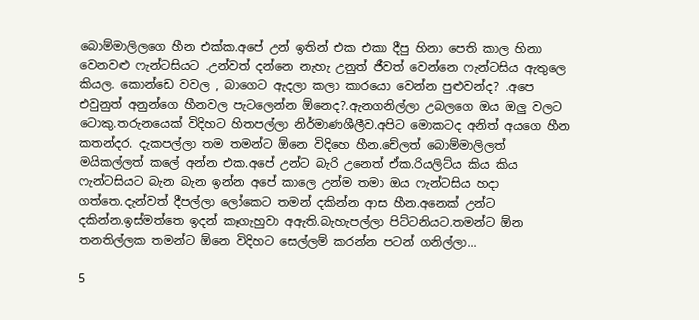බොම්මාලිලගෙ හීන එක්ක.අපේ උන් ඉතින් එක එකා දීපු හිනා පෙති කාල හිනා වෙනවළු ෆැන්ටසියට .උන්වත් දන්නෙ නැහැ උනුත් ජීවත් වෙන්නෙ ෆැන්ටසිය ඇතුලෙ කියල. කොන්ඩෙ වවල , බාගෙට ඇදලා කලා කාරයො වෙන්න පුළුවන්ද? .අපෙ එවුනුත් අනුන්ගෙ හීනවල පැටලෙන්න ඕනෙද?.ඇනගනිල්ලා උබලගෙ ඔය ඔලු වලට ටොකු.තරුනයෙක් විදිහට හිතපල්ලා නිර්මාණශීලීව.අපිට මොකටද අනිත් අයගෙ හීන කතන්දර. දැකපල්ලා තම තමන්ට ඕනෙ විදිහෙ හීන.චේලත් බොම්මාලිලත් මයිකල්ලත් කලේ අන්න එක.අපේ උන්ට බැරි උනෙත් ඒක.රියලිට්ය කිය කිය ෆැන්ටසියට බැන බැන ඉන්න අපේ කාලෙ උන්ම තමා ඔය ෆැන්ටසිය හදා ගත්තෙ.දැන්වත් දීපල්ලා ලෝකෙට තමන් දකින්න ආස හීන.අනෙක් උන්ට දකින්න.ඉස්මත්තෙ ඉදන් කෑගැහුවා අඇති.බැහැපල්ලා පිට්ටනියට.තමන්ට ඕන තනතිල්ලක තමන්ට ඕනෙ විදිහට සෙල්ලම් කරන්න පටන් ගනිල්ලා...

5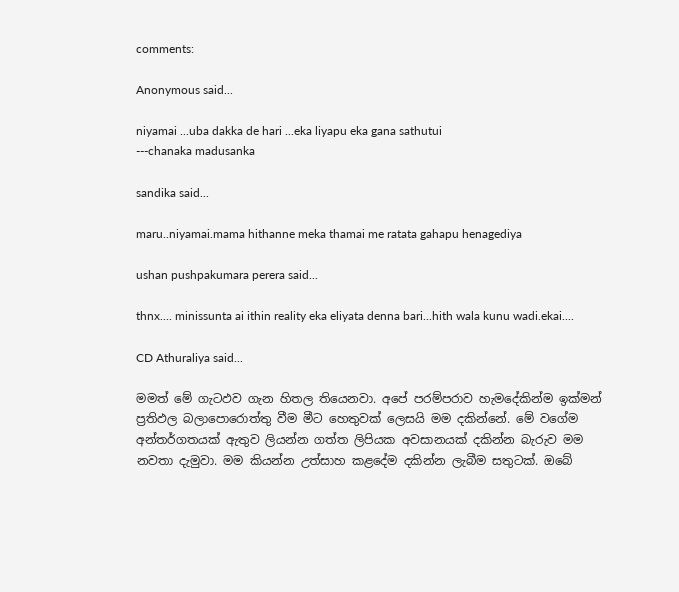comments:

Anonymous said...

niyamai ...uba dakka de hari ...eka liyapu eka gana sathutui
---chanaka madusanka

sandika said...

maru..niyamai.mama hithanne meka thamai me ratata gahapu henagediya

ushan pushpakumara perera said...

thnx.... minissunta ai ithin reality eka eliyata denna bari...hith wala kunu wadi.ekai....

CD Athuraliya said...

මමත් මේ ගැටඵව ගැන හිතල තියෙනවා. අපේ පරම්පරාව හැමදේකින්ම ඉක්මන් ප්‍රතිඵල බලාපොරොත්තු වීම මීට හෙතුවක් ලෙසයි මම දකින්නේ. මේ වගේම අන්තර්ගතයක් ඇතුව ලියන්න ගත්ත ලිපියක අවසානයක් දකින්න බැරුව මම නවතා දැමුවා. මම කියන්න උත්සාහ කළදේම දකින්න ලැබීම සතුටක්. ඔබේ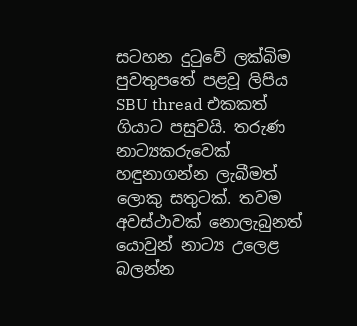සටහන දුටුවේ ලක්බිම පුවතුපතේ පළවූ ලිපිය SBU thread එකකත් ගියාට පසුවයි. තරුණ නාට්‍යකරුවෙක් හඳුනාගන්න ලැබීමත් ලොකු සතුටක්. තවම අවස්ථාවක් නොලැබුනත් යොවුන් නාට්‍ය උලෙළ බලන්න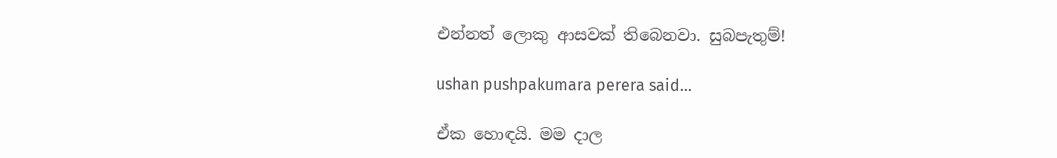එන්නත් ලොකු ආසවක් තිබෙනවා. සුබපැතුම්!

ushan pushpakumara perera said...

ඒක හොඳයි. මම දාල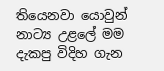තියෙනවා යොවුන් නාට්‍ය උළලේ මම දැකපු විදිහ ගැන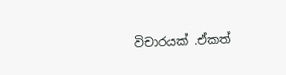විචාරයක් .ඒකත්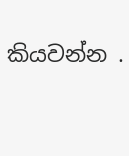කියවන්න .